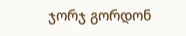ჯორჯ გორდონ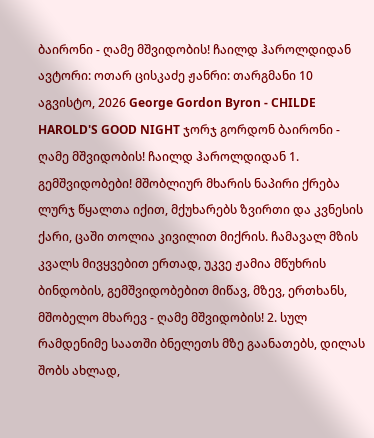ბაირონი - ღამე მშვიდობის! ჩაილდ ჰაროლდიდან
ავტორი: ოთარ ცისკაძე ჟანრი: თარგმანი 10 აგვისტო, 2026 George Gordon Byron - CHILDE HAROLD'S GOOD NIGHT ჯორჯ გორდონ ბაირონი - ღამე მშვიდობის! ჩაილდ ჰაროლდიდან 1. გემშვიდობები! მშობლიურ მხარის ნაპირი ქრება ლურჯ წყალთა იქით, მქუხარებს ზვირთი და კვნესის ქარი, ცაში თოლია კივილით მიქრის. ჩამავალ მზის კვალს მივყვებით ერთად, უკვე ჟამია მწუხრის ბინდობის, გემშვიდობებით მიწავ, მზევ, ერთხანს, მშობელო მხარევ - ღამე მშვიდობის! 2. სულ რამდენიმე საათში ბნელეთს მზე გაანათებს, დილას შობს ახლად,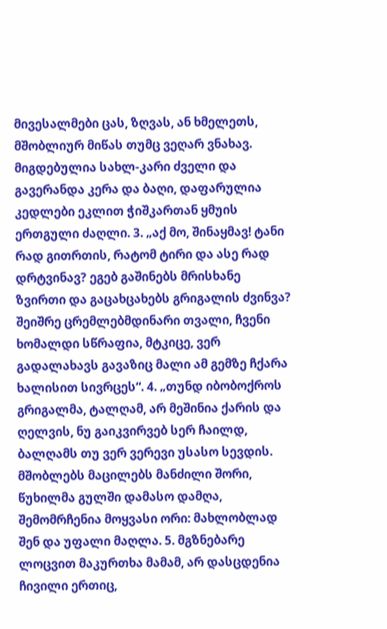მივესალმები ცას, ზღვას, ან ხმელეთს, მშობლიურ მიწას თუმც ვეღარ ვნახავ. მიგდებულია სახლ-კარი ძველი და გავერანდა კერა და ბაღი, დაფარულია კედლები ეკლით ჭიშკართან ყმუის ერთგული ძაღლი. 3. „აქ მო, შინაყმავ! ტანი რად გითრთის, რატომ ტირი და ასე რად დრტვინავ? ეგებ გაშინებს მრისხანე ზვირთი და გაცახცახებს გრიგალის ძვინვა? შეიშრე ცრემლებმდინარი თვალი, ჩვენი ხომალდი სწრაფია, მტკიცე, ვერ გადალახავს გავაზიც მალი ამ გემზე ჩქარა ხალისით სივრცეს“. 4. „თუნდ იბობოქროს გრიგალმა, ტალღამ, არ მეშინია ქარის და ღელვის, ნუ გაიკვირვებ სერ ჩაილდ, ბალღამს თუ ვერ ვერევი უსასო სევდის. მშობლებს მაცილებს მანძილი შორი, წუხილმა გულში დამასო დამღა, შემომრჩენია მოყვასი ორი: მახლობლად შენ და უფალი მაღლა. 5. მგზნებარე ლოცვით მაკურთხა მამამ, არ დასცდენია ჩივილი ერთიც,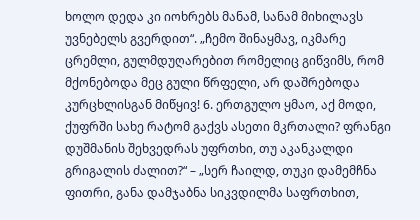ხოლო დედა კი იოხრებს მანამ, სანამ მიხილავს უვნებელს გვერდით“. „ჩემო შინაყმავ, იკმარე ცრემლი, გულმდუღარებით რომელიც გიწვიმს, რომ მქონებოდა მეც გული წრფელი, არ დაშრებოდა კურცხლისგან მიწყივ! 6. ერთგულო ყმაო, აქ მოდი, ქუფრში სახე რატომ გაქვს ასეთი მკრთალი? ფრანგი დუშმანის შეხვედრას უფრთხი, თუ აკანკალდი გრიგალის ძალით?“ – „სერ ჩაილდ, თუკი დამემჩნა ფითრი, განა დამჯაბნა სიკვდილმა საფრთხით,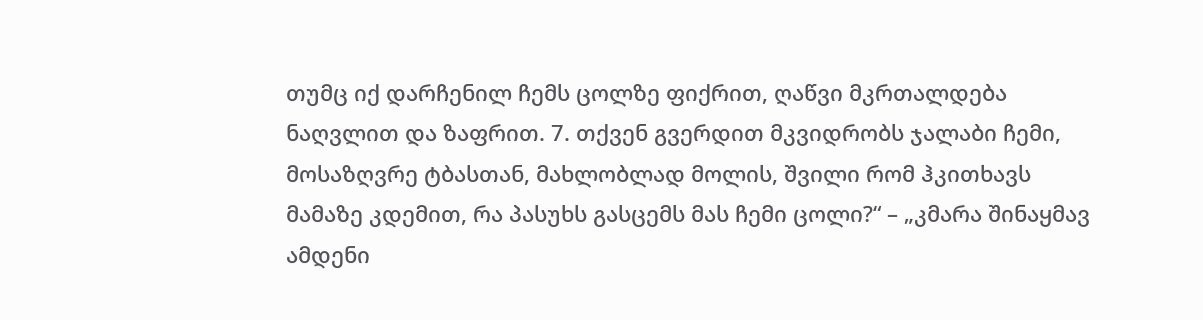თუმც იქ დარჩენილ ჩემს ცოლზე ფიქრით, ღაწვი მკრთალდება ნაღვლით და ზაფრით. 7. თქვენ გვერდით მკვიდრობს ჯალაბი ჩემი, მოსაზღვრე ტბასთან, მახლობლად მოლის, შვილი რომ ჰკითხავს მამაზე კდემით, რა პასუხს გასცემს მას ჩემი ცოლი?“ – „კმარა შინაყმავ ამდენი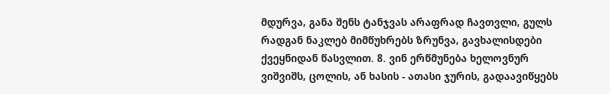მდურვა, განა შენს ტანჯვას არაფრად ჩავთვლი, გულს რადგან ნაკლებ მიმწუხრებს ზრუნვა, გავხალისდები ქვეყნიდან წასვლით. 8. ვინ ერწმუნება ხელოვნურ ვიშვიშს, ცოლის, ან ხასის - ათასი ჯურის, გადაავიწყებს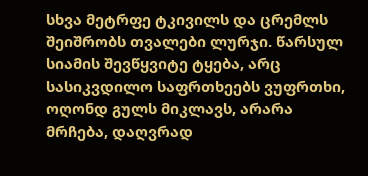სხვა მეტრფე ტკივილს და ცრემლს შეიშრობს თვალები ლურჯი. წარსულ სიამის შევწყვიტე ტყება, არც სასიკვდილო საფრთხეებს ვუფრთხი, ოღონდ გულს მიკლავს, არარა მრჩება, დაღვრად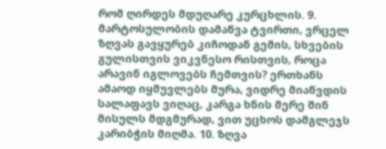რომ ღირდეს მდუღარე კურცხლის. 9. მარტოსულობის დამაწვა ტვირთი, ვრცელ ზღვას გავყურებ კიჩოდან გემის, სხვების გულისთვის ვიკვნესო რისთვის, როცა არავინ იგლოვებს ჩემთვის? ერთხანს ამაოდ იყმუვლებს მურა, ვიდრე მიაწვდის სალაფავს ვიღაც, კარგა ხნის მერე შინ მისულს მდგმურად, ვით უცხოს დამგლეჯს კარიბჭის მიღმა. 10. ზღვა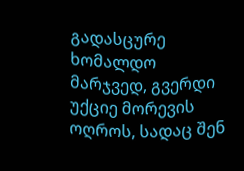გადასცურე ხომალდო მარჯვედ, გვერდი უქციე მორევის ოღროს, სადაც შენ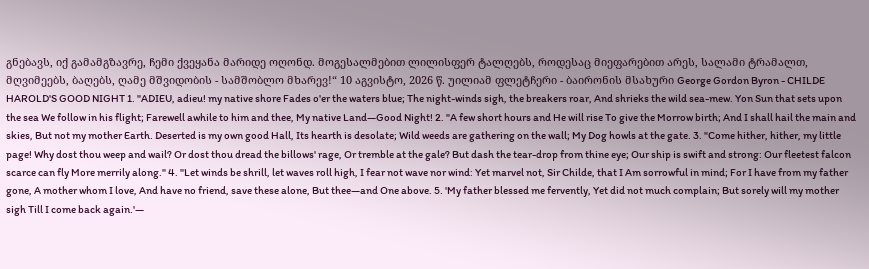გნებავს, იქ გამამგზავრე, ჩემი ქვეყანა მარიდე ოღონდ. მოგესალმებით ლილისფერ ტალღებს, როდესაც მიეფარებით არეს, სალამი ტრამალთ, მღვიმეებს, ბაღებს, ღამე მშვიდობის - სამშობლო მხარევ!“ 10 აგვისტო, 2026 წ. უილიამ ფლეტჩერი - ბაირონის მსახური George Gordon Byron - CHILDE HAROLD'S GOOD NIGHT 1. "ADIEU, adieu! my native shore Fades o'er the waters blue; The night-winds sigh, the breakers roar, And shrieks the wild sea-mew. Yon Sun that sets upon the sea We follow in his flight; Farewell awhile to him and thee, My native Land—Good Night! 2. "A few short hours and He will rise To give the Morrow birth; And I shall hail the main and skies, But not my mother Earth. Deserted is my own good Hall, Its hearth is desolate; Wild weeds are gathering on the wall; My Dog howls at the gate. 3. "Come hither, hither, my little page! Why dost thou weep and wail? Or dost thou dread the billows' rage, Or tremble at the gale? But dash the tear-drop from thine eye; Our ship is swift and strong: Our fleetest falcon scarce can fly More merrily along." 4. "Let winds be shrill, let waves roll high, I fear not wave nor wind: Yet marvel not, Sir Childe, that I Am sorrowful in mind; For I have from my father gone, A mother whom I love, And have no friend, save these alone, But thee—and One above. 5. 'My father blessed me fervently, Yet did not much complain; But sorely will my mother sigh Till I come back again.'—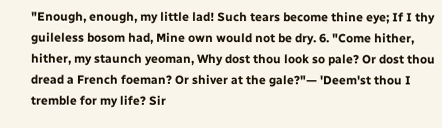"Enough, enough, my little lad! Such tears become thine eye; If I thy guileless bosom had, Mine own would not be dry. 6. "Come hither, hither, my staunch yeoman, Why dost thou look so pale? Or dost thou dread a French foeman? Or shiver at the gale?"— 'Deem'st thou I tremble for my life? Sir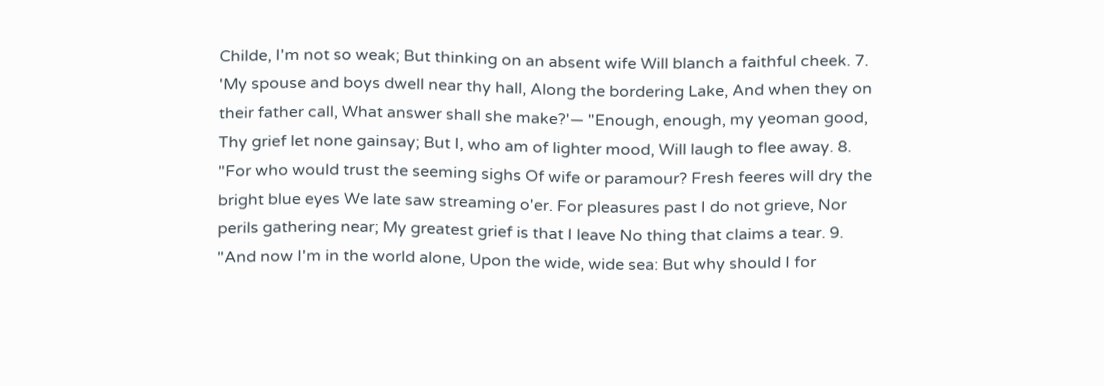Childe, I'm not so weak; But thinking on an absent wife Will blanch a faithful cheek. 7. 'My spouse and boys dwell near thy hall, Along the bordering Lake, And when they on their father call, What answer shall she make?'— "Enough, enough, my yeoman good, Thy grief let none gainsay; But I, who am of lighter mood, Will laugh to flee away. 8. "For who would trust the seeming sighs Of wife or paramour? Fresh feeres will dry the bright blue eyes We late saw streaming o'er. For pleasures past I do not grieve, Nor perils gathering near; My greatest grief is that I leave No thing that claims a tear. 9. "And now I'm in the world alone, Upon the wide, wide sea: But why should I for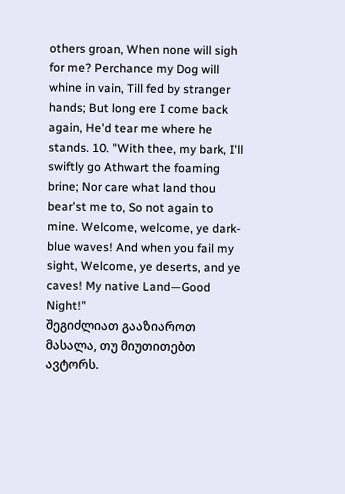others groan, When none will sigh for me? Perchance my Dog will whine in vain, Till fed by stranger hands; But long ere I come back again, He'd tear me where he stands. 10. "With thee, my bark, I'll swiftly go Athwart the foaming brine; Nor care what land thou bear'st me to, So not again to mine. Welcome, welcome, ye dark-blue waves! And when you fail my sight, Welcome, ye deserts, and ye caves! My native Land—Good Night!"
შეგიძლიათ გააზიაროთ მასალა, თუ მიუთითებთ ავტორს.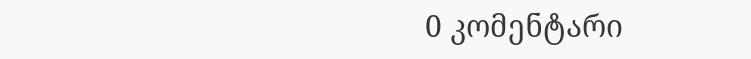0 კომენტარი